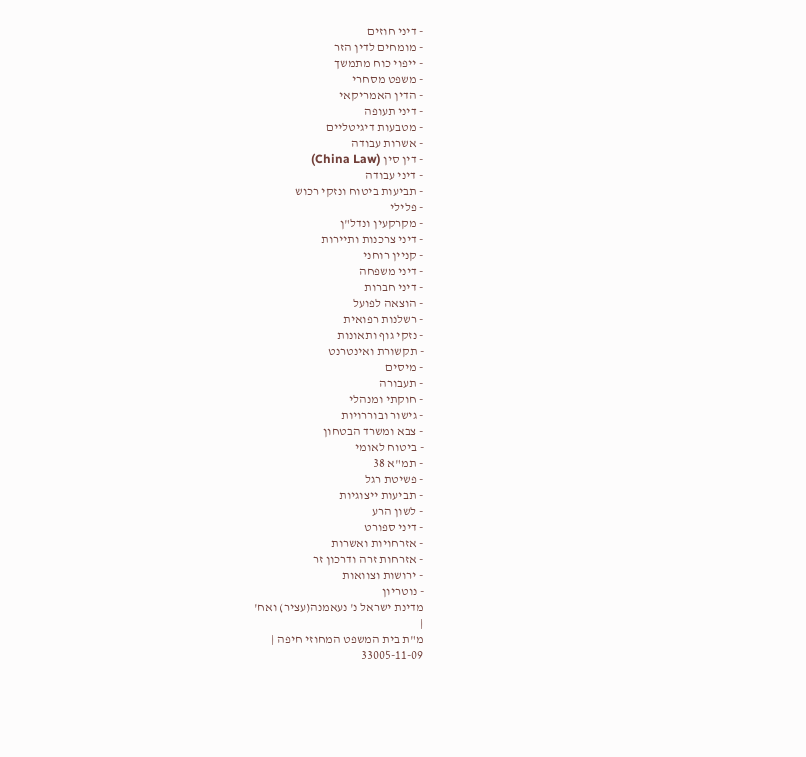- דיני חוזים
- מומחים לדין הזר
- ייפוי כוח מתמשך
- משפט מסחרי
- הדין האמריקאי
- דיני תעופה
- מטבעות דיגיטליים
- אשרות עבודה
- דין סין (China Law)
- דיני עבודה
- תביעות ביטוח ונזקי רכוש
- פלילי
- מקרקעין ונדל"ן
- דיני צרכנות ותיירות
- קניין רוחני
- דיני משפחה
- דיני חברות
- הוצאה לפועל
- רשלנות רפואית
- נזקי גוף ותאונות
- תקשורת ואינטרנט
- מיסים
- תעבורה
- חוקתי ומנהלי
- גישור ובוררויות
- צבא ומשרד הבטחון
- ביטוח לאומי
- תמ"א 38
- פשיטת רגל
- תביעות ייצוגיות
- לשון הרע
- דיני ספורט
- אזרחויות ואשרות
- אזרחות זרה ודרכון זר
- ירושות וצוואות
- נוטריון
מדינת ישראל נ' נעאמנה(עציר) ואח'
|
מ"ת בית המשפט המחוזי חיפה |
33005-11-09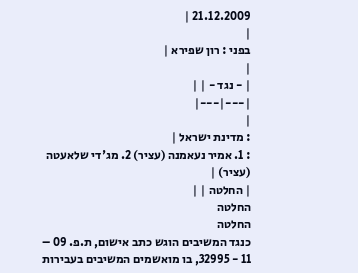21.12.2009 |
|
בפני : רון שפירא |
|
| - נגד - | |
|---|---|
|
: מדינת ישראל |
: 1. אמיר נעאמנה (עציר) 2. מג'די שלאעטה (עציר) |
| החלטה | |
החלטה
החלטה
כנגד המשיבים הוגש כתב אישום, ת.פ. 09 – 11 - 32995, בו מואשמים המשיבים בעבירות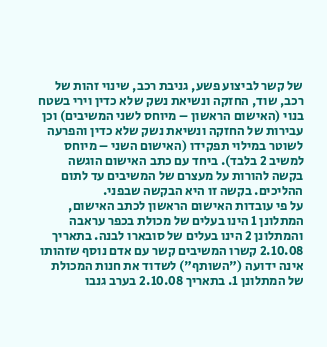של קשר לביצוע פשע, גניבת רכב, שינוי זהות של רכב, שוד, החזקה ונשיאת נשק שלא כדין וירי בשטח בנוי (האישום הראשון – מיוחס לשני המשיבים) וכן עבירות של החזקה ונשיאת נשק שלא כדין והפרעה לשוטר במילוי תפקידו (האישום השני – מיוחס למשיב 2 בלבד). ביחד עם כתב האישום הוגשה בקשה להורות על מעצרם של המשיבים עד לתום ההליכים. בקשה זו היא הבקשה שבפני.
על פי עובדות האישום הראשון לכתב האישום, המתלונן 1 הינו בעלים של מכולת בכפר עראבה והמתלונן 2 הינו בעלים של סובארו לבנה. בתאריך 2.10.08 קשרו המשיבים קשר עם אדם נוסף שזהותו אינה ידועה ("השותף") לשדוד את חנות המכולת של המתלונן 1. בתאריך 2.10.08 בערב גנבו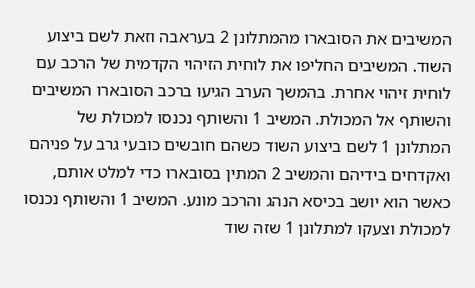המשיבים את הסובארו מהמתלונן 2 בעראבה וזאת לשם ביצוע השוד. המשיבים החליפו את לוחית הזיהוי הקדמית של הרכב עם לוחית זיהוי אחרת. בהמשך הערב הגיעו ברכב הסובארו המשיבים והשותף אל המכולת. המשיב 1 והשותף נכנסו למכולת של המתלונן 1 לשם ביצוע השוד כשהם חובשים כובעי גרב על פניהם ואקדחים בידיהם והמשיב 2 המתין בסובארו כדי למלט אותם, כאשר הוא יושב בכיסא הנהג והרכב מונע. המשיב 1 והשותף נכנסו למכולת וצעקו למתלונן 1 שזה שוד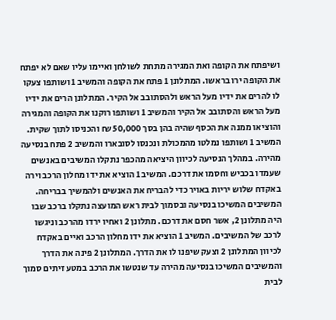ושיפתח את הקופה ואת המגירה מתחת לשולחן ואיימו עליו שאם לא יפתח את הקופה ירו בראשו. המתלונן 1 פתח את הקופה והמשיב 1 ושותפו צעקו לו להרים את ידיו מעל הראש ולהסתובב אל הקיר. המתלונן הרים את ידיו מעל הראש והסתובב אל הקיר והמשיב 1 ושותפו רוקנו את הקופה והמגירה והוציאו ממנה את הכסף שהיה בהן בסך 50,000 ₪ והכניסו לתוך שקית.
המשיב 1 ושותפו נמלטו מהמכולת ונכנסו לסובארו והמשיב 2 פתח בנסיעה מהירה. במהלך הנסיעה לכיוון היציאה מהכפר נתקלו המשיבים באנשים שעמדו בכביש וחסמו את דרכם. המשיב 1 הוציא את ידו מחלון הרכב וירה באקדח שלוש יריות באויר כדי להבריח את האנשים ולהמשיך בבריחה. המשיבים המשיכו בנסיעה ובסמוך לבית ראש המועצה נתקלו ברכב שבו היה מתלונן 2, אשר חסם את דרכם. מתלונן 2 ואחיו ירדו מהרכב וניגשו לרכב של המשיבים. המשיב 1 הוציא את ידו מחלון הרכב ואיים באקדח לכיוון המתלונן 2 וצעק שיפנו לו את הדרך. המתלונן 2 פינה את הדרך והמשיבים המשיכו בנסיעה מהירה עד שנטשו את הרכב במטע זיתים סמוך לבית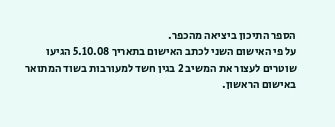הספר התיכון ביציאה מהכפר.
על פי האישום השני לכתב האישום בתאריך 5.10.08 הגיעו שוטרים לעצור את המשיב 2 בגין חשד למעורבות בשוד המתואר באישום הראשון.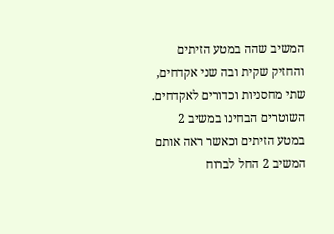המשיב שהה במטע הזיתים והחזיק שקית ובה שני אקדחים, שתי מחסניות וכדורים לאקדחים. השוטרים הבחינו במשיב 2 במטע הזיתים וכאשר ראה אותם המשיב 2 החל לברוח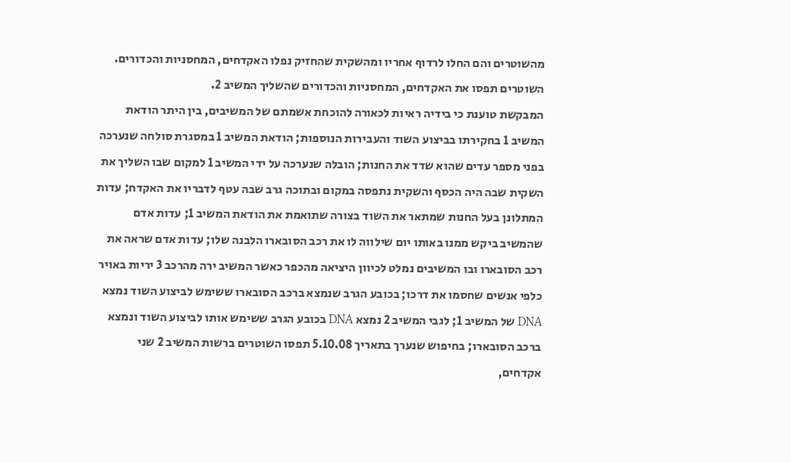מהשוטרים והם החלו לרדוף אחריו ומהשקית שהחזיק נפלו האקדחים, המחסניות והכדורים. השוטרים תפסו את האקדחים, המחסניות והכדורים שהשליך המשיב 2.
המבקשת טוענת כי בידיה ראיות לכאורה להוכחת אשמתם של המשיבים, בין היתר הודאת המשיב 1 בחקירתו בביצוע השוד והעבירות הנוספות; הודאת המשיב 1 במסגרת סולחה שנערכה בפני מספר עדים שהוא שדד את החנות; הובלה שנערכה על ידי המשיב 1 למקום שבו השליך את השקית שבה היה הכסף והשקית נתפסה במקום ובתוכה גרב שבה עטף לדבריו את האקדח; עדות המתלונן בעל החנות שמתאר את השוד בצורה שתואמת את הודאת המשיב 1; עדות אדם שהמשיב ביקש ממנו באותו יום שילווה לו את רכב הסובארו הלבנה שלו; עדות אדם שראה את רכב הסובארו ובו המשיבים נמלט לכיוון היציאה מהכפר כאשר המשיב ירה מהרכב 3 יריות באויר כלפי אנשים שחסמו את דרכו; בכובע הגרב שנמצא ברכב הסובארו ששימש לביצוע השוד נמצא DNA של המשיב 1; לגבי המשיב 2 נמצא DNA בכובע הגרב ששימש אותו לביצוע השוד ונמצא ברכב הסובארו; בחיפוש שנערך בתאריך 5.10.08 תפסו השוטרים ברשות המשיב 2 שני אקדחים,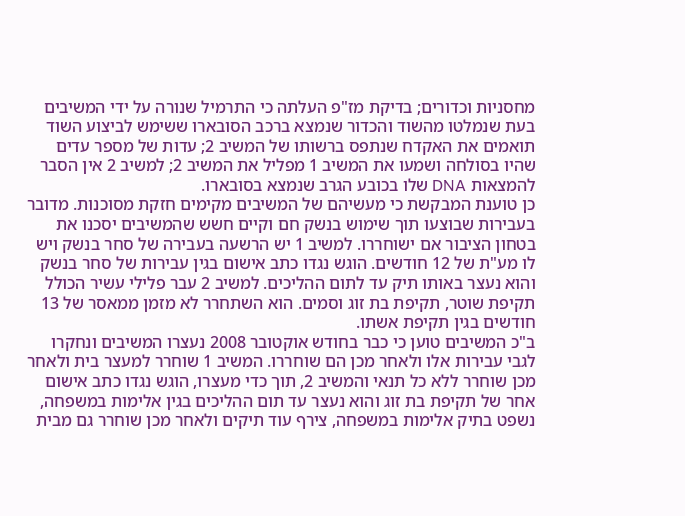מחסניות וכדורים; בדיקת מז"פ העלתה כי התרמיל שנורה על ידי המשיבים בעת שנמלטו מהשוד והכדור שנמצא ברכב הסובארו ששימש לביצוע השוד תואמים את האקדח שנתפס ברשותו של המשיב 2; עדות של מספר עדים שהיו בסולחה ושמעו את המשיב 1 מפליל את המשיב 2; למשיב 2 אין הסבר להמצאות DNA שלו בכובע הגרב שנמצא בסובארו.
כן טוענת המבקשת כי מעשיהם של המשיבים מקימים חזקת מסוכנות. מדובר בעבירות שבוצעו תוך שימוש בנשק חם וקיים חשש שהמשיבים יסכנו את בטחון הציבור אם ישוחררו. למשיב 1 יש הרשעה בעבירה של סחר בנשק ויש לו מע"ת של 12 חודשים. הוגש נגדו כתב אישום בגין עבירות של סחר בנשק והוא נעצר באותו תיק עד לתום ההליכים. למשיב 2 עבר פלילי עשיר הכולל תקיפת שוטר, תקיפת בת זוג וסמים. הוא השתחרר לא מזמן ממאסר של 13 חודשים בגין תקיפת אשתו.
ב"כ המשיבים טוען כי כבר בחודש אוקטובר 2008 נעצרו המשיבים ונחקרו לגבי עבירות אלו ולאחר מכן הם שוחררו. המשיב 1 שוחרר למעצר בית ולאחר מכן שוחרר ללא כל תנאי והמשיב 2, תוך כדי מעצרו, הוגש נגדו כתב אישום אחר של תקיפת בת זוג והוא נעצר עד תום ההליכים בגין אלימות במשפחה, נשפט בתיק אלימות במשפחה, צירף עוד תיקים ולאחר מכן שוחרר גם מבית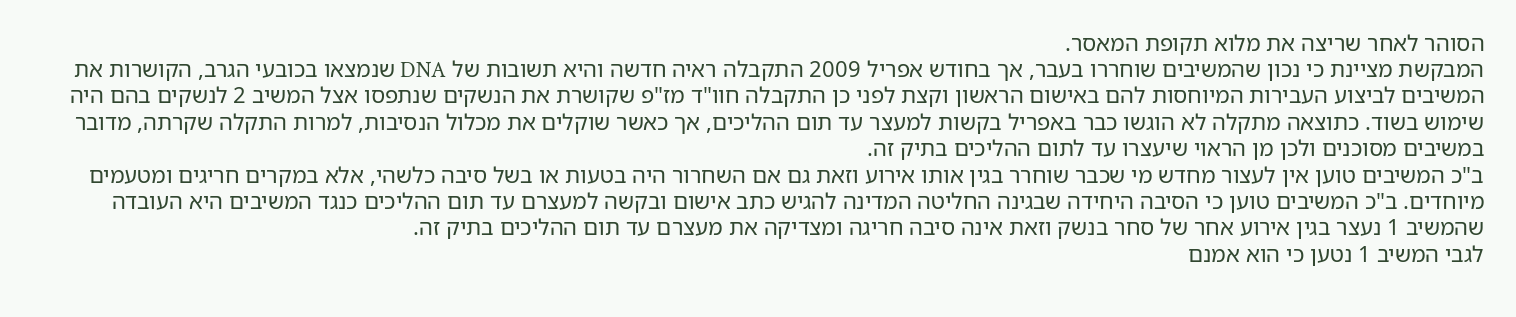הסוהר לאחר שריצה את מלוא תקופת המאסר.
המבקשת מציינת כי נכון שהמשיבים שוחררו בעבר, אך בחודש אפריל 2009 התקבלה ראיה חדשה והיא תשובות של DNA שנמצאו בכובעי הגרב, הקושרות את המשיבים לביצוע העבירות המיוחסות להם באישום הראשון וקצת לפני כן התקבלה חוו"ד מז"פ שקושרת את הנשקים שנתפסו אצל המשיב 2 לנשקים בהם היה שימוש בשוד. כתוצאה מתקלה לא הוגשו כבר באפריל בקשות למעצר עד תום ההליכים, אך כאשר שוקלים את מכלול הנסיבות, למרות התקלה שקרתה, מדובר במשיבים מסוכנים ולכן מן הראוי שיעצרו עד לתום ההליכים בתיק זה.
ב"כ המשיבים טוען אין לעצור מחדש מי שכבר שוחרר בגין אותו אירוע וזאת גם אם השחרור היה בטעות או בשל סיבה כלשהי, אלא במקרים חריגים ומטעמים מיוחדים. ב"כ המשיבים טוען כי הסיבה היחידה שבגינה החליטה המדינה להגיש כתב אישום ובקשה למעצרם עד תום ההליכים כנגד המשיבים היא העובדה שהמשיב 1 נעצר בגין אירוע אחר של סחר בנשק וזאת אינה סיבה חריגה ומצדיקה את מעצרם עד תום ההליכים בתיק זה.
לגבי המשיב 1 נטען כי הוא אמנם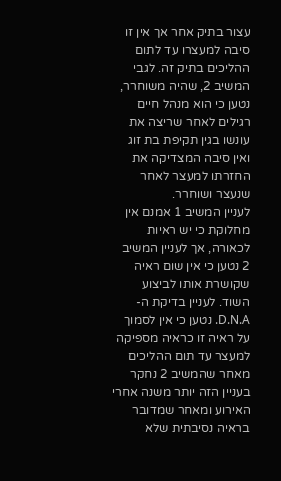עצור בתיק אחר אך אין זו סיבה למעצרו עד לתום ההליכים בתיק זה. לגבי המשיב 2, שהיה משוחרר, נטען כי הוא מנהל חיים רגילים לאחר שריצה את עונשו בגין תקיפת בת זוג ואין סיבה המצדיקה את החזרתו למעצר לאחר שנעצר ושוחרר.
לעניין המשיב 1 אמנם אין מחלוקת כי יש ראיות לכאורה, אך לעניין המשיב 2 נטען כי אין שום ראיה שקושרת אותו לביצוע השוד. לעניין בדיקת ה-D.N.A. נטען כי אין לסמוך על ראיה זו כראיה מספיקה למעצר עד תום ההליכים מאחר שהמשיב 2 נחקר בעניין הזה יותר משנה אחרי האירוע ומאחר שמדובר בראיה נסיבתית שלא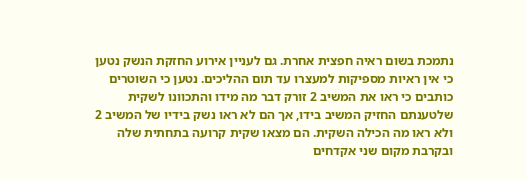נתמכת בשום ראיה חפצית אחרת. גם לעניין אירוע החזקת הנשק נטען כי אין ראיות מספיקות למעצרו עד תום ההליכים. נטען כי השוטרים כותבים כי ראו את המשיב 2 זורק דבר מה מידו והתכוונו לשקית שלטענתם החזיק המשיב בידו, אך הם לא ראו נשק בידיו של המשיב 2 ולא ראו מה הכילה השקית. הם מצאו שקית קרועה בתחתית שלה ובקרבת מקום שני אקדחים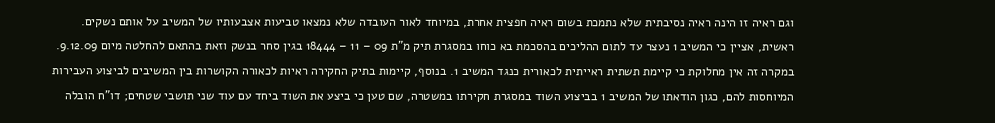וגם ראיה זו הינה ראיה נסיבתית שלא נתמכת בשום ראיה חפצית אחרת, במיוחד לאור העובדה שלא נמצאו טביעות אצבעותיו של המשיב על אותם נשקים.
ראשית, אציין כי המשיב 1 נעצר עד לתום ההליכים בהסכמת בא כוחו במסגרת תיק מ"ת 09 – 11 – 18444 בגין סחר בנשק וזאת בהתאם להחלטה מיום 9.12.09.
במקרה זה אין מחלוקת כי קיימת תשתית ראייתית לכאורית כנגד המשיב 1. בנוסף, קיימות בתיק החקירה ראיות לכאורה הקושרות בין המשיבים לביצוע העבירות המיוחסות להם, כגון הודאתו של המשיב 1 בביצוע השוד במסגרת חקירתו במשטרה, שם טען כי ביצע את השוד ביחד עם עוד שני תושבי שטחים; דו"ח הובלה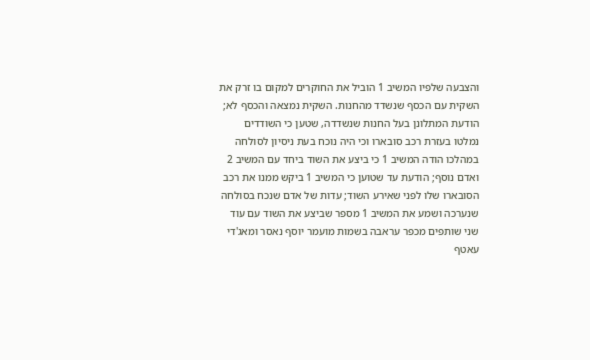והצבעה שלפיו המשיב 1 הוביל את החוקרים למקום בו זרק את השקית עם הכסף שנשדד מהחנות. השקית נמצאה והכסף לא; הודעת המתלונן בעל החנות שנשדדה, שטען כי השודדים נמלטו בעזרת רכב סובארו וכי היה נוכח בעת ניסיון לסולחה במהלכו הודה המשיב 1 כי ביצע את השוד ביחד עם המשיב 2 ואדם נוסף; הודעת עד שטוען כי המשיב 1 ביקש ממנו את רכב הסובארו שלו לפני שאירע השוד; עדות של אדם שנכח בסולחה שנערכה ושמע את המשיב 1 מספר שביצע את השוד עם עוד שני שותפים מכפר עראבה בשמות מועמר יוסף נאסר ומאג'די עאטף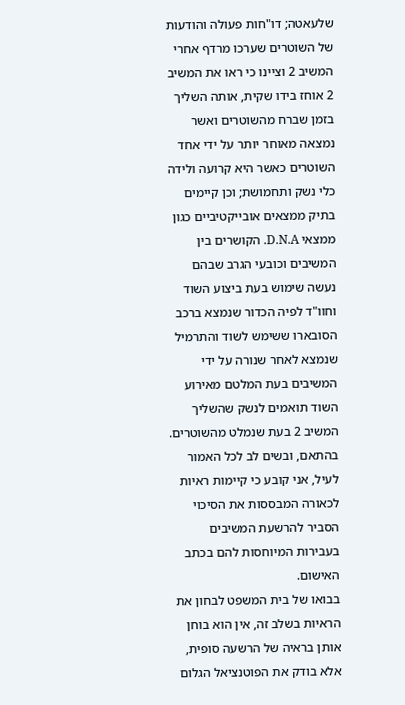שלעאטה; דו"חות פעולה והודעות של השוטרים שערכו מרדף אחרי המשיב 2 וציינו כי ראו את המשיב 2 אוחז בידו שקית, אותה השליך בזמן שברח מהשוטרים ואשר נמצאה מאוחר יותר על ידי אחד השוטרים כאשר היא קרועה ולידה כלי נשק ותחמושת; וכן קיימים בתיק ממצאים אובייקטיביים כגון ממצאי D.N.A. הקושרים בין המשיבים וכובעי הגרב שבהם נעשה שימוש בעת ביצוע השוד וחוו"ד לפיה הכדור שנמצא ברכב הסובארו ששימש לשוד והתרמיל שנמצא לאחר שנורה על ידי המשיבים בעת המלטם מאירוע השוד תואמים לנשק שהשליך המשיב 2 בעת שנמלט מהשוטרים.
בהתאם, ובשים לב לכל האמור לעיל, אני קובע כי קיימות ראיות לכאורה המבססות את הסיכוי הסביר להרשעת המשיבים בעבירות המיוחסות להם בכתב האישום.
בבואו של בית המשפט לבחון את הראיות בשלב זה, אין הוא בוחן אותן בראיה של הרשעה סופית, אלא בודק את הפוטנציאל הגלום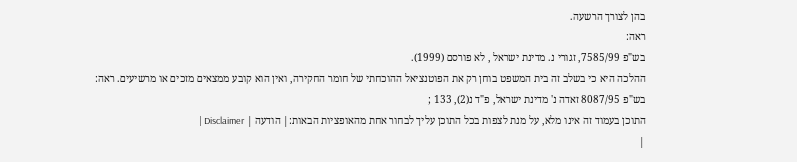בהן לצורך הרשעה.
ראה:
בש"פ 7585/99, זגורי נ. מדינת ישראל , לא פורסם (1999).
ההלכה היא כי בשלב זה בית המשפט בוחן רק את הפוטנציאל ההוכחתי של חומר החקירה, ואין הוא קובע ממצאים מזכים או מרשיעים. ראה:
בש"פ 8087/95 זאדה נ' מדינת ישראל, פ"ד נ(2), 133 ;
התוכן בעמוד זה אינו מלא, על מנת לצפות בכל התוכן עליך לבחור אחת מהאופציות הבאות:| הודעה | Disclaimer |
|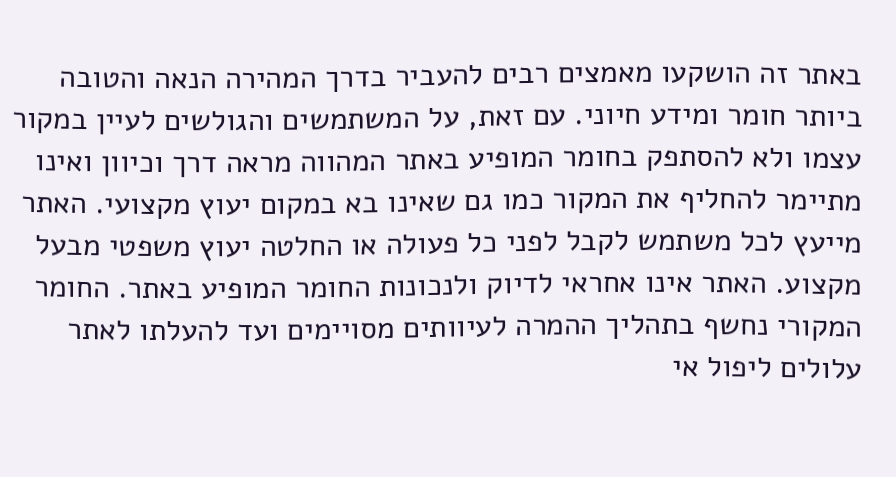באתר זה הושקעו מאמצים רבים להעביר בדרך המהירה הנאה והטובה ביותר חומר ומידע חיוני. עם זאת, על המשתמשים והגולשים לעיין במקור עצמו ולא להסתפק בחומר המופיע באתר המהווה מראה דרך וכיוון ואינו מתיימר להחליף את המקור כמו גם שאינו בא במקום יעוץ מקצועי. האתר מייעץ לכל משתמש לקבל לפני כל פעולה או החלטה יעוץ משפטי מבעל מקצוע. האתר אינו אחראי לדיוק ולנכונות החומר המופיע באתר. החומר המקורי נחשף בתהליך ההמרה לעיוותים מסויימים ועד להעלתו לאתר עלולים ליפול אי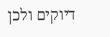דיוקים ולכן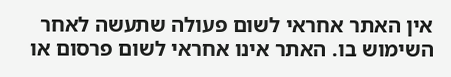אין האתר אחראי לשום פעולה שתעשה לאחר השימוש בו. האתר אינו אחראי לשום פרסום או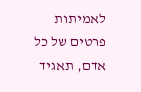לאמיתות פרטים של כל אדם, תאגיד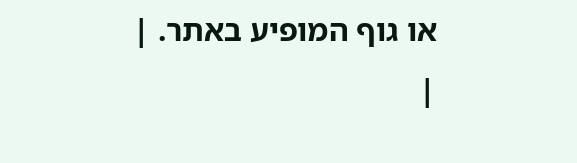או גוף המופיע באתר. |
|